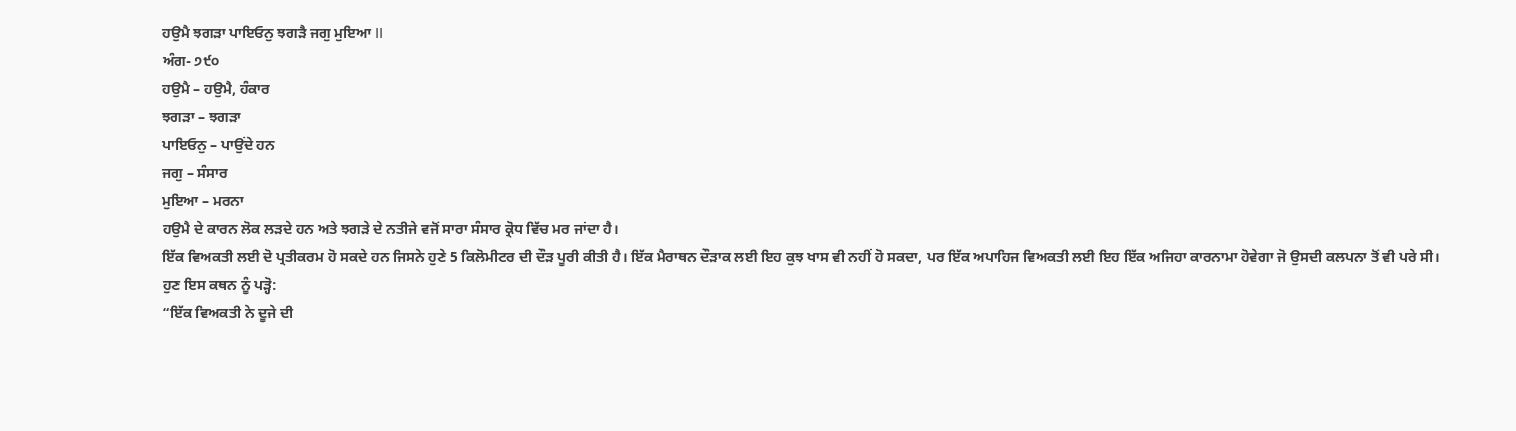ਹਉਮੈ ਝਗੜਾ ਪਾਇਓਨੁ ਝਗੜੈ ਜਗੁ ਮੁਇਆ II
ਅੰਗ- ੭੯੦
ਹਉਮੈ – ਹਉਮੈ, ਹੰਕਾਰ
ਝਗੜਾ – ਝਗੜਾ
ਪਾਇਓਨੁ – ਪਾਉਂਦੇ ਹਨ
ਜਗੁ – ਸੰਸਾਰ
ਮੁਇਆ – ਮਰਨਾ
ਹਉਮੈ ਦੇ ਕਾਰਨ ਲੋਕ ਲੜਦੇ ਹਨ ਅਤੇ ਝਗੜੇ ਦੇ ਨਤੀਜੇ ਵਜੋਂ ਸਾਰਾ ਸੰਸਾਰ ਕ੍ਰੋਧ ਵਿੱਚ ਮਰ ਜਾਂਦਾ ਹੈ।
ਇੱਕ ਵਿਅਕਤੀ ਲਈ ਦੋ ਪ੍ਰਤੀਕਰਮ ਹੋ ਸਕਦੇ ਹਨ ਜਿਸਨੇ ਹੁਣੇ 5 ਕਿਲੋਮੀਟਰ ਦੀ ਦੌੜ ਪੂਰੀ ਕੀਤੀ ਹੈ। ਇੱਕ ਮੈਰਾਥਨ ਦੌੜਾਕ ਲਈ ਇਹ ਕੁਝ ਖਾਸ ਵੀ ਨਹੀਂ ਹੋ ਸਕਦਾ, ਪਰ ਇੱਕ ਅਪਾਹਿਜ ਵਿਅਕਤੀ ਲਈ ਇਹ ਇੱਕ ਅਜਿਹਾ ਕਾਰਨਾਮਾ ਹੋਵੇਗਾ ਜੋ ਉਸਦੀ ਕਲਪਨਾ ਤੋਂ ਵੀ ਪਰੇ ਸੀ।
ਹੁਣ ਇਸ ਕਥਨ ਨੂੰ ਪੜ੍ਹੋ:
“ਇੱਕ ਵਿਅਕਤੀ ਨੇ ਦੂਜੇ ਦੀ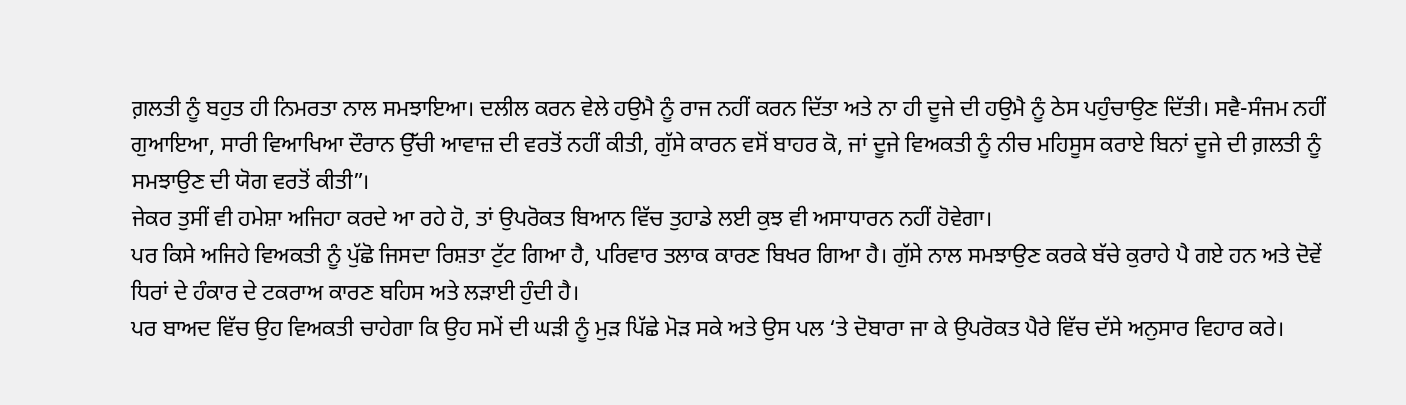ਗ਼ਲਤੀ ਨੂੰ ਬਹੁਤ ਹੀ ਨਿਮਰਤਾ ਨਾਲ ਸਮਝਾਇਆ। ਦਲੀਲ ਕਰਨ ਵੇਲੇ ਹਉਮੈ ਨੂੰ ਰਾਜ ਨਹੀਂ ਕਰਨ ਦਿੱਤਾ ਅਤੇ ਨਾ ਹੀ ਦੂਜੇ ਦੀ ਹਉਮੈ ਨੂੰ ਠੇਸ ਪਹੁੰਚਾਉਣ ਦਿੱਤੀ। ਸਵੈ-ਸੰਜਮ ਨਹੀਂ ਗੁਆਇਆ, ਸਾਰੀ ਵਿਆਖਿਆ ਦੌਰਾਨ ਉੱਚੀ ਆਵਾਜ਼ ਦੀ ਵਰਤੋਂ ਨਹੀਂ ਕੀਤੀ, ਗੁੱਸੇ ਕਾਰਨ ਵਸੋਂ ਬਾਹਰ ਕੋ, ਜਾਂ ਦੂਜੇ ਵਿਅਕਤੀ ਨੂੰ ਨੀਚ ਮਹਿਸੂਸ ਕਰਾਏ ਬਿਨਾਂ ਦੂਜੇ ਦੀ ਗ਼ਲਤੀ ਨੂੰ ਸਮਝਾਉਣ ਦੀ ਯੋਗ ਵਰਤੋਂ ਕੀਤੀ”।
ਜੇਕਰ ਤੁਸੀਂ ਵੀ ਹਮੇਸ਼ਾ ਅਜਿਹਾ ਕਰਦੇ ਆ ਰਹੇ ਹੋ, ਤਾਂ ਉਪਰੋਕਤ ਬਿਆਨ ਵਿੱਚ ਤੁਹਾਡੇ ਲਈ ਕੁਝ ਵੀ ਅਸਾਧਾਰਨ ਨਹੀਂ ਹੋਵੇਗਾ।
ਪਰ ਕਿਸੇ ਅਜਿਹੇ ਵਿਅਕਤੀ ਨੂੰ ਪੁੱਛੋ ਜਿਸਦਾ ਰਿਸ਼ਤਾ ਟੁੱਟ ਗਿਆ ਹੈ, ਪਰਿਵਾਰ ਤਲਾਕ ਕਾਰਣ ਬਿਖਰ ਗਿਆ ਹੈ। ਗੁੱਸੇ ਨਾਲ ਸਮਝਾਉਣ ਕਰਕੇ ਬੱਚੇ ਕੁਰਾਹੇ ਪੈ ਗਏ ਹਨ ਅਤੇ ਦੋਵੇਂ ਧਿਰਾਂ ਦੇ ਹੰਕਾਰ ਦੇ ਟਕਰਾਅ ਕਾਰਣ ਬਹਿਸ ਅਤੇ ਲੜਾਈ ਹੁੰਦੀ ਹੈ।
ਪਰ ਬਾਅਦ ਵਿੱਚ ਉਹ ਵਿਅਕਤੀ ਚਾਹੇਗਾ ਕਿ ਉਹ ਸਮੇਂ ਦੀ ਘੜੀ ਨੂੰ ਮੁੜ ਪਿੱਛੇ ਮੋੜ ਸਕੇ ਅਤੇ ਉਸ ਪਲ ‘ਤੇ ਦੋਬਾਰਾ ਜਾ ਕੇ ਉਪਰੋਕਤ ਪੈਰੇ ਵਿੱਚ ਦੱਸੇ ਅਨੁਸਾਰ ਵਿਹਾਰ ਕਰੇ।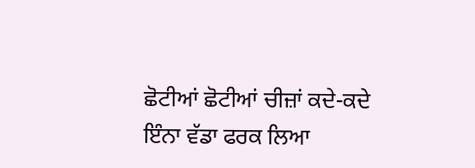ਛੋਟੀਆਂ ਛੋਟੀਆਂ ਚੀਜ਼ਾਂ ਕਦੇ-ਕਦੇ ਇੰਨਾ ਵੱਡਾ ਫਰਕ ਲਿਆ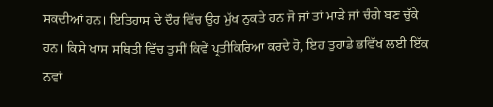ਸਕਦੀਆਂ ਹਨ। ਇਤਿਹਾਸ ਦੇ ਦੌਰ ਵਿੱਚ ਉਹ ਮੁੱਖ ਨੁਕਤੇ ਹਨ ਜੋ ਜਾਂ ਤਾਂ ਮਾੜੇ ਜਾਂ ਚੰਗੇ ਬਣ ਚੁੱਕੇ ਹਨ। ਕਿਸੇ ਖਾਸ ਸਥਿਤੀ ਵਿੱਚ ਤੁਸੀਂ ਕਿਵੇਂ ਪ੍ਰਤੀਕਿਰਿਆ ਕਰਦੇ ਹੋ, ਇਹ ਤੁਹਾਡੇ ਭਵਿੱਖ ਲਈ ਇੱਕ ਨਵਾਂ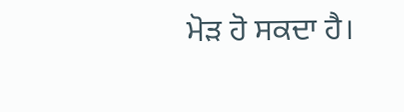ਮੋੜ ਹੋ ਸਕਦਾ ਹੈ।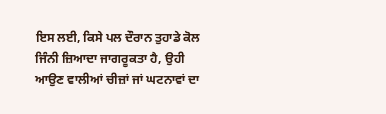ਇਸ ਲਈ, ਕਿਸੇ ਪਲ ਦੌਰਾਨ ਤੁਹਾਡੇ ਕੋਲ ਜਿੰਨੀ ਜ਼ਿਆਦਾ ਜਾਗਰੂਕਤਾ ਹੈ, ਉਹੀ ਆਉਣ ਵਾਲੀਆਂ ਚੀਜ਼ਾਂ ਜਾਂ ਘਟਨਾਵਾਂ ਦਾ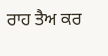ਰਾਹ ਤੈਅ ਕਰ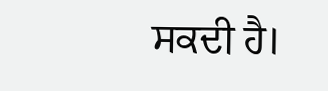ਸਕਦੀ ਹੈ।